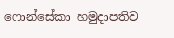ෆොන්සේකා හමුදාපතිව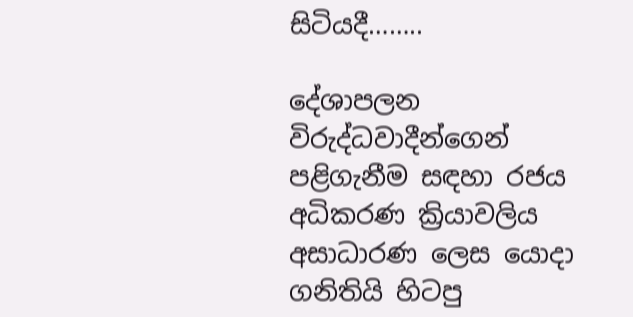සිටියදී……..

දේශාපලන විරුද්ධවාදීන්ගෙන් පළිගැනීම සඳහා රජය අධිකරණ ක්‍රියාවලිය අසාධාරණ ලෙස යොදා ගනිතියි හිටපු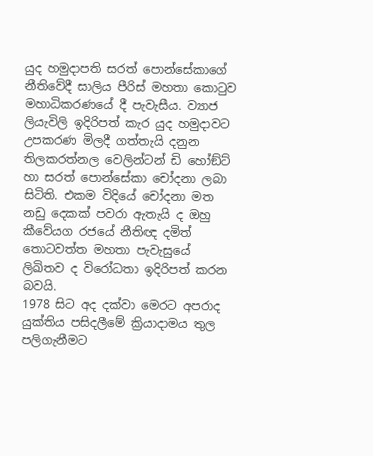යුද හමුදාපති සරත් පොන්සේකාගේ නීතිවේදී සාලිය පීරිස් මහතා කොටුව මහාධිකරණයේ දී පැවැසීය. ව්‍යාජ ලියැවිලි ඉදිරිපත් කැර යුද හමුදාවට උපකරණ මිලදී ගත්තැයි දනුන තිලකරත්නල වෙලින්ටන් ඩි හෝඞ්ට් හා සරත් පොන්සේකා චෝදනා ලබා සිටිති. එකම විදියේ චෝදනා මත නඩු දෙකක් පවරා ඇතැයි ද ඔහු කීවේයග රජයේ නීතිඥ දමිත් තොටවත්ත මහතා පැවැසුයේ ලිඛිතව ද විරෝධතා ඉදිරිපත් කරන බවයි.
1978 සිට අද දක්වා මෙරට අපරාද යුක්තිය පසිදලීමේ ක්‍රියාදාමය තුල පලිගැනීමට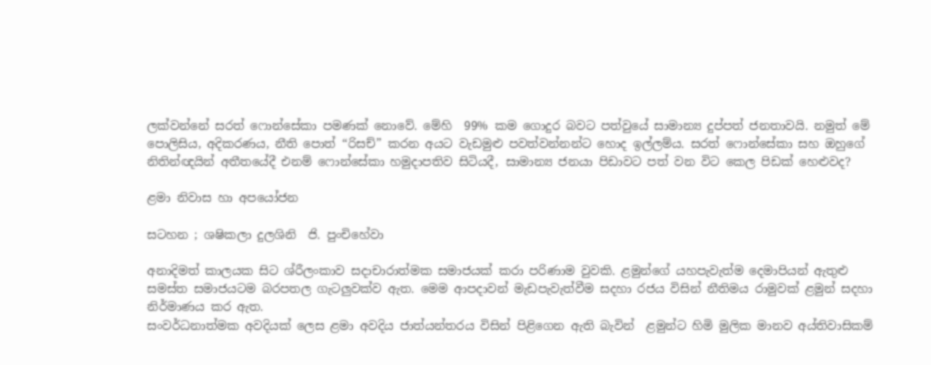ලක්වන්නේ සරත් ෆොන්සේකා පමණක් නොවේ. මේහි  99% කම ගොදුර බවට පත්වුයේ සාමාන්‍ය දුප්පත් ජනතාවයි. නමුත් මේ පොලිසිය, අදිකරණය, නීති පොත් “රිසච්” කරන අයට වැඩමුළු පවත්වන්නන්ට හොද ඉල්ලම්ය. සරත් ෆොන්සේකා සහ ඔහුගේ නිතින්ඥයින් අතීතයේදී එනම් ෆොන්සේකා හමුදාපතිව සිටියදී, සාමාන්‍ය ජනයා පිඩාවට පත් වන විට කෙල පිඩක් හෙළුවද?

ළමා නිවාස හා අපයෝජන

සටහන ; ශෂිකලා දුලශිනි  ජි. පුංචිහේවා

අනාදිමත් කාලයක සිට ශ්රීලංකාව සදාචාරාත්මක සමාජයක් කරා පරිණාම වුවකි. ළමුන්ගේ යහපැවැත්ම දෙමාපියන් ඇතුළු සමස්ත සමාජයටම බරපතල ගැටලුවක්ව ඇත. මෙම ආපදාවන් මැඩපැවැත්වීම සදහා රජය විසින් නීතිමය රාමුවක් ළමුන් සදහා නිර්මාණය කර ඇත.
සංවර්ධනාත්මක අවදියක් ලෙස ළමා අවදිය ජාත්යන්තරය විසින් පිළිගෙන ඇති බැවින්  ළමුන්ට හිමි මුලික මානව අය්තිවාසිකම්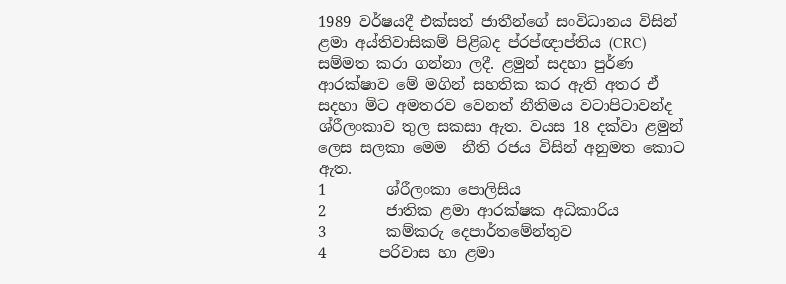1989 වර්ෂයදී එක්සත් ජාතීන්ගේ සංවිධානය විසින් ළමා අය්තිවාසිකම් පිළිබද ප්රප්ඥාප්තිය (CRC) සම්මත කරා ගන්නා ලදී. ළමුන් සදහා පුර්ණ ආරක්ෂාව මේ මගින් සහතික කර ඇති අතර ඒ සදහා මිට අමතරව වෙනත් නීතිමය වටාපිටාවන්ද ශ්රීලංකාව තුල සකසා ඇත. වයස 18 දක්වා ළමුන් ලෙස සලකා මෙම  නීති රජය විසින් අනුමත කොට ඇත.
1        ශ්රීලංකා පොලිසිය
2        ජාතික ළමා ආරක්ෂක අධිකාරිය
3        කම්කරු දෙපාර්තමේන්තුව
4       පරිවාස හා ළමා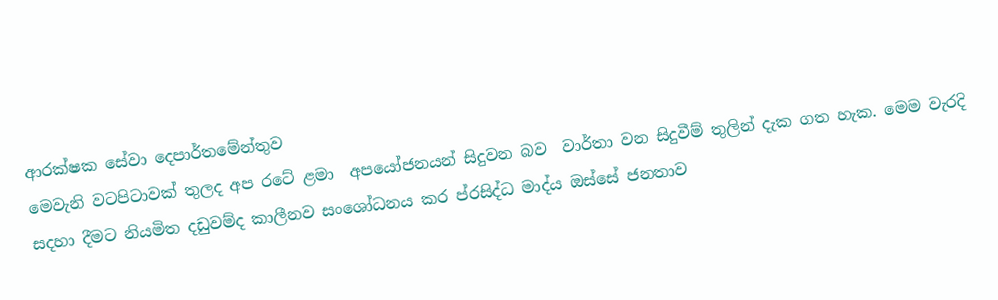ආරක්ෂක සේවා දෙපාර්තමේන්තුව
මෙවැනි වටපිටාවක් තුලද අප රටේ ළමා  අපයෝජනයන් සිදුවන බව  වාර්තා වන සිදුවීම් තුලින් දැක ගත හැක. මෙම වැරදි සදහා දීමට නියමිත දඩුවම්ද කාලීනව සංශෝධනය කර ප්රසිද්ධ මාද්ය ඔස්සේ ජනතාව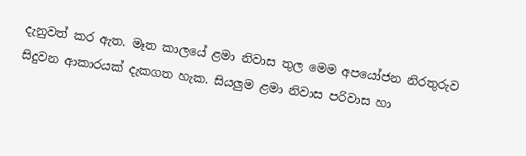දැනුවත් කර ඇත. මෑත කාලයේ ළමා නිවාස තුල මෙම අපයෝජන නිරතුරුව සිදුවන ආකාරයක් දැකගත හැක. සියලුම ළමා නිවාස පරිවාස හා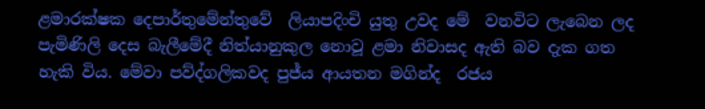ළමාරක්ෂක දෙපාර්තුමේන්තුවේ  ලියාපදිංචි යුතු උවද මේ  වනවිට ලැබෙන ලද පැමිණිලි දෙස බැලීමේදී නිත්යානුකුල නොවූ ළමා නිවාසද ඇති බව දැක ගත හැකි විය. මේවා පව්ද්ගලිකවද පුජ්ය ආයතන මගින්ද  රජය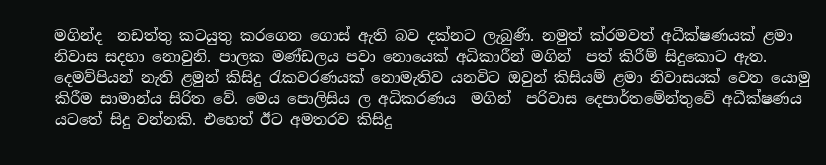මගින්ද  නඩත්තු කටයුතු කරගෙන ගොස් ඇති බව දක්නට ලැබුණි. නමුත් ක්රමවත් අධීක්ෂණයක් ළමා නිවාස සදහා නොවුනි. පාලක මණ්ඩලය පවා නොයෙක් අධිකාරීන් මගින්  පත් කිරීම් සිදුකොට ඇත.
දෙමව්පියන් නැති ළමුන් කිසිදු රැකවරණයක් නොමැතිව යනවිට ඔවුන් කිසියම් ළමා නිවාසයක් වෙත යොමු කිරීම සාමාන්ය සිරිත වේ. මෙය පොලිසිය ල අධිකරණය  මගින්  පරිවාස දෙපාර්තමේන්තුවේ අධීක්ෂණය යටතේ සිදු වන්නකි. එහෙත් ඊට අමතරව කිසිදු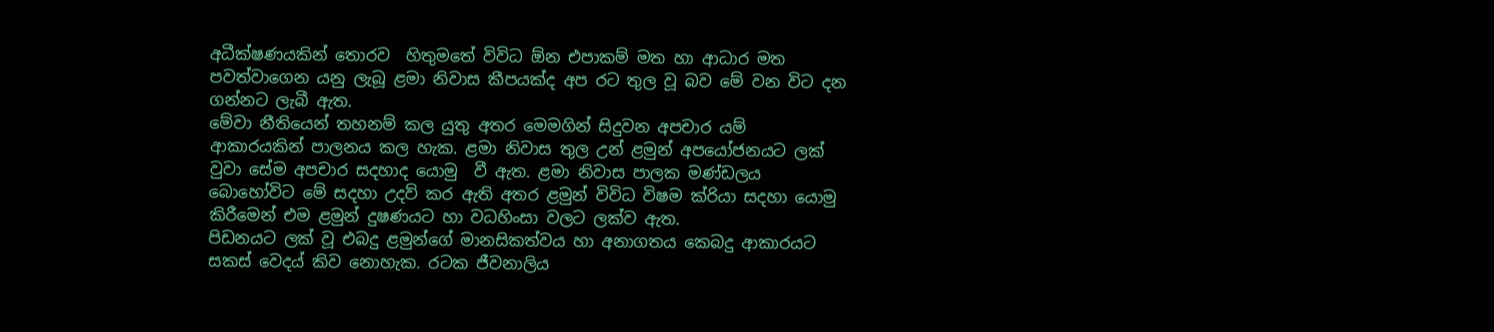අධීක්ෂණයකින් තොරව  හිතුමතේ විවිධ ඕන එපාකම් මත හා ආධාර මත  පවත්වාගෙන යනු ලැබූ ළමා නිවාස කීපයක්ද අප රට තුල වූ බව මේ වන විට දන ගන්නට ලැබී ඇත.
මේවා නීතියෙන් තහනම් කල යුතු අතර මෙමගින් සිදුවන අපචාර යම් ආකාරයකින් පාලනය කල හැක. ළමා නිවාස තුල උන් ළමුන් අපයෝජනයට ලක් වුවා සේම අපචාර සදහාද යොමු  වී ඇත. ළමා නිවාස පාලක මණ්ඩලය බොහෝවිට මේ සදහා උදව් කර ඇති අතර ළමුන් විවිධ විෂම ක්රියා සදහා යොමු කිරීමෙන් එම ළමුන් දුෂණයට හා වධහිංසා වලට ලක්ව ඇත.
පිඩනයට ලක් වූ එබදු ළමුන්ගේ මානසිකත්වය හා අනාගතය කෙබදු ආකාරයට සකස් වෙදය් කිව නොහැක. රටක ජීවනාලිය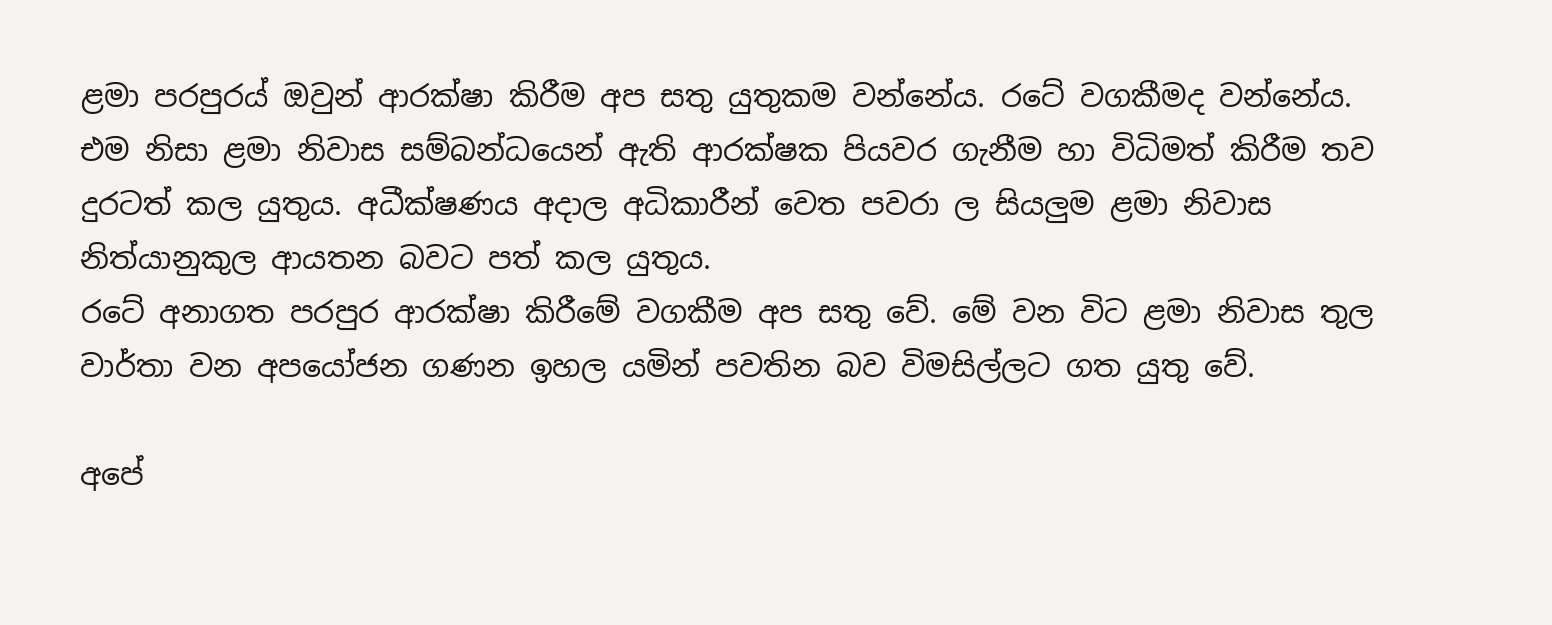ළමා පරපුරය් ඔවුන් ආරක්ෂා කිරීම අප සතු යුතුකම වන්නේය. රටේ වගකීමද වන්නේය. එම නිසා ළමා නිවාස සම්බන්ධයෙන් ඇති ආරක්ෂක පියවර ගැනීම හා විධිමත් කිරීම තව දුරටත් කල යුතුය. අධීක්ෂණය අදාල අධිකාරීන් වෙත පවරා ල සියලුම ළමා නිවාස නිත්යානුකුල ආයතන බවට පත් කල යුතුය.
රටේ අනාගත පරපුර ආරක්ෂා කිරීමේ වගකීම අප සතු වේ. මේ වන විට ළමා නිවාස තුල වාර්තා වන අපයෝජන ගණන ඉහල යමින් පවතින බව විමසිල්ලට ගත යුතු වේ.

අපේ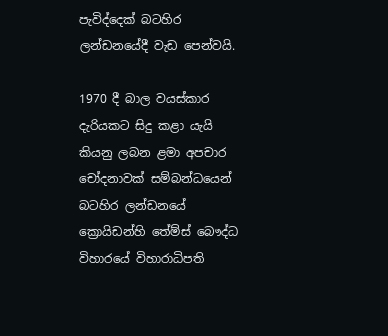පැවිද්දෙක් බටහිර ලන්ඩනයේදී වැඩ පෙන්වයි.

1970 දී බාල වයස්කාර දැරියකට සිදු කළා යැයි කියනු ලබන ළමා අපචාර චෝදනාවක් සම්බන්ධයෙන් බටහිර ලන්ඩනයේ ක්‍රොයිඩන්හි තේම්ස් බෞද්ධ විහාරයේ විහාරාධිපති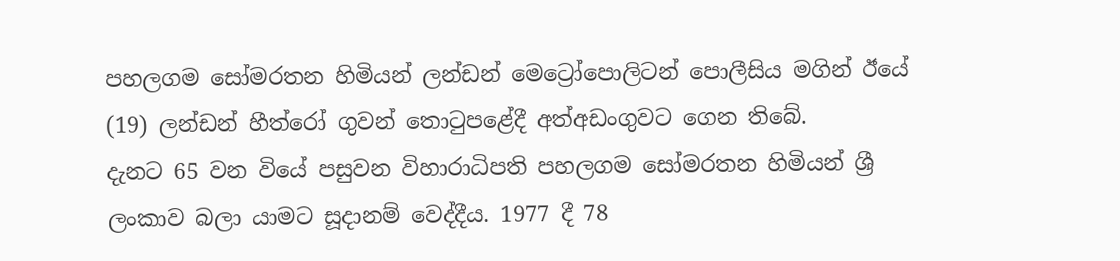පහලගම සෝමරතන හිමියන් ලන්ඩන් මෙට්‍රෝපොලිටන් පොලීසිය මගින් ඊයේ (19) ලන්ඩන් හීත්රෝ ගුවන් තොටුපළේදී අත්අඩංගුවට ගෙන තිබේ.
දැනට 65 වන වියේ පසුවන විහාරාධිපති පහලගම සෝමරතන හිමියන් ශ්‍රී ලංකාව බලා යාමට සූදානම් වෙද්දීය. 1977 දී 78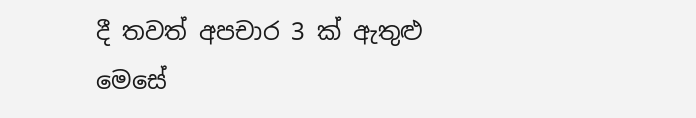දී තවත් අපචාර 3 ක් ඇතුළු මෙසේ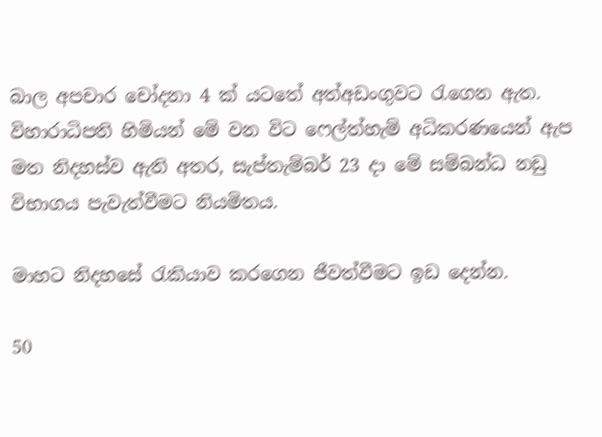බාල අපචාර චෝදනා 4 ක් යටතේ අත්අඩංගුවට රැගෙන ඇත.
විහාරාධිපති හිමියන් මේ වන විට ෆෙල්ත්හැම් අධිකරණයෙන් ඇප මත නිදහස්ව ඇති අතර, සැප්තැම්බර් 23 දා මේ සම්බන්ධ නඩු විභාගය පැවැත්වීමට නියමිතය.

මාහට නිදහසේ රැකියාව කරගෙන ජීවත්වීමට ඉඩ දෙන්න.

50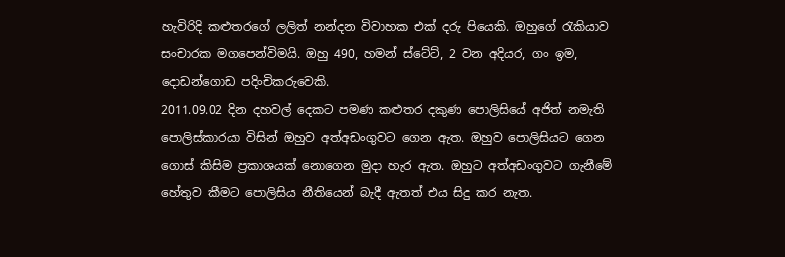හැවිරිදි කළුතරගේ ලලිත් නන්දන විවාහක එක් දරු පියෙකි. ඔහුගේ රැකියාව සංචාරක මගපෙන්විමයි. ඔහු 490, හමන් ස්ටේට්, 2 වන අදියර, ගං ඉම, දොඩන්ගොඩ පදිංචිකරුවෙකි.
2011.09.02 දින දහවල් දෙකට පමණ කළුතර දකුණ පොලිසියේ අජිත් නමැති පොලිස්කාරයා විසින් ඔහුව අත්අඩංගුවට ගෙන ඇත. ඔහුව පොලිසියට ගෙන ගොස් කිසිම ප්‍රකාශයක් නොගෙන මුදා හැර ඇත. ඔහුට අත්අඩංගුවට ගැනීමේ හේතුව කීමට පොලිසිය නීතියෙන් බැදී ඇතත් එය සිදු කර නැත.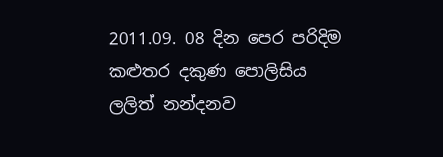2011.09. 08 දින පෙර පරිදිම කළුතර දකුණ පොලිසිය ලලිත් නන්දනව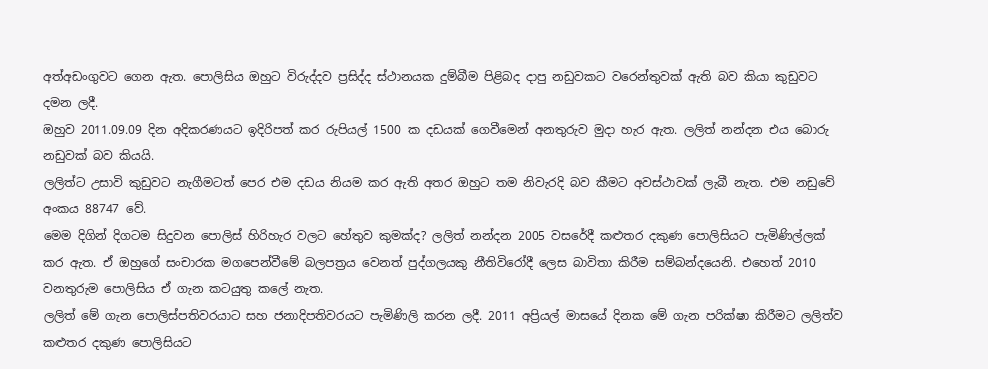අත්අඩංගුවට ගෙන ඇත. පොලිසිය ඔහුට විරුද්දව ප්‍රසිද්ද ස්ථානයක දුම්බීම පිළිබද දාපු නඩුවකට වරෙන්තුවක් ඇති බව කියා කුඩුවට දමන ලදී.
ඔහුව 2011.09.09 දින අදිකරණයට ඉදිරිපත් කර රුපියල් 1500 ක දඩයක් ගෙවීමෙන් අනතුරුව මුදා හැර ඇත. ලලිත් නන්දන එය බොරු නඩුවක් බව කියයි.
ලලිත්ට උසාවි කුඩුවට නැගීමටත් පෙර එම දඩය නියම කර ඇති අතර ඔහුට තම නිවැරදි බව කීමට අවස්ථාවක් ලැබී නැත. එම නඩුවේ අංකය 88747 වේ.
මෙම දිගින් දිගටම සිදුවන පොලිස් හිරිහැර වලට හේතුව කුමක්ද? ලලිත් නන්දන 2005 වසරේදී කළුතර දකුණ පොලිසියට පැමිණිල්ලක් කර ඇත. ඒ ඔහුගේ සංචාරක මගපෙන්වීමේ බලපත්‍රය වෙනත් පුද්ගලයකු නීතිවිරෝදී ලෙස බාවිතා කිරීම සම්බන්දයෙනි. එහෙත් 2010 වනතුරුම පොලිසිය ඒ ගැන කටයුතු කලේ නැත.
ලලිත් මේ ගැන පොලිස්පතිවරයාට සහ ජනාදිපතිවරයට පැමිණිලි කරන ලදී. 2011 අප්‍රියල් මාසයේ දිනක මේ ගැන පරික්ෂා කිරීමට ලලිත්ව කළුතර දකුණ පොලිසියට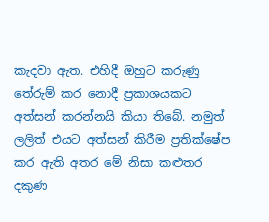කැදවා ඇත. එහිදී ඔහුට කරුණු තේරුම් කර නොදී ප්‍රකාශයකට අත්සන් කරන්නයි කියා තිබේ. නමුත් ලලිත් එයට අත්සන් කිරීම ප්‍රතික්ෂේප කර ඇති අතර මේ නිසා කළුතර දකුණ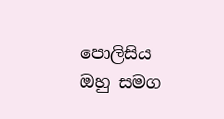පොලිසිය ඔහු සමග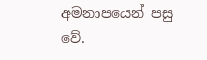අමනාපයෙන් පසු වේ.